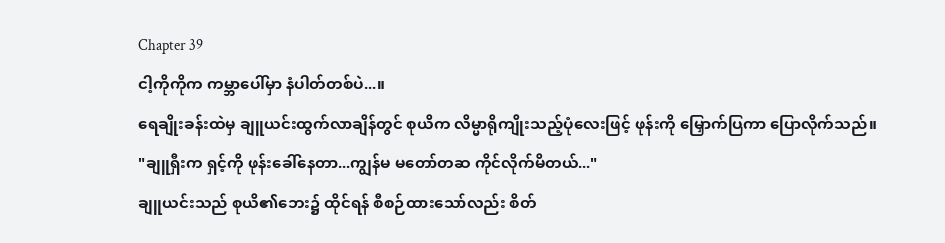Chapter 39
ငါ့ကိုကိုက ကမ္ဘာပေါ်မှာ နံပါတ်တစ်ပဲ...။
ရေချိုးခန်းထဲမှ ချူယင်းထွက်လာချိန်တွင် စုယိက လိမ္မာရိုကျိုးသည့်ပုံလေးဖြင့် ဖုန်းကို မြှောက်ပြကာ ပြောလိုက်သည်။
"ချူရှီးက ရှင့်ကို ဖုန်းခေါ်နေတာ...ကျွန်မ မတော်တဆ ကိုင်လိုက်မိတယ်..."
ချူယင်းသည် စုယိ၏ဘေး၌ ထိုင်ရန် စီစဉ်ထားသော်လည်း စိတ်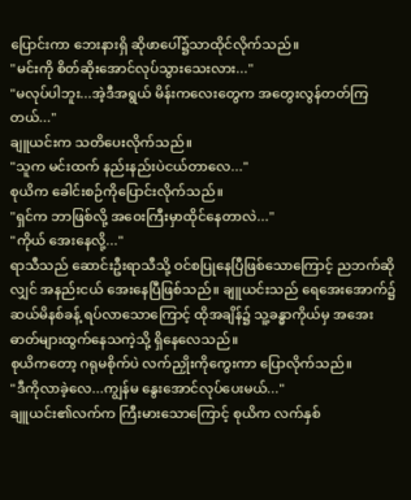ပြောင်းကာ ဘေးနားရှိ ဆိုဖာပေါ်၌သာထိုင်လိုက်သည်။
"မင်းကို စိတ်ဆိုးအောင်လုပ်သွားသေးလား..."
"မလုပ်ပါဘူး...အဲ့ဒီအရွယ် မိန်းကလေးတွေက အတွေးလွန်တတ်ကြတယ်..."
ချူယင်းက သတိပေးလိုက်သည်။
"သူက မင်းထက် နည်းနည်းပဲငယ်တာလေ..."
စုယိက ခေါင်းစဉ်ကိုပြောင်းလိုက်သည်။
"ရှင်က ဘာဖြစ်လို့ အဝေးကြီးမှာထိုင်နေတာလဲ..."
"ကိုယ် အေးနေလို့..."
ရာသီသည် ဆောင်းဦးရာသီသို့ ဝင်စပြုနေပြီဖြစ်သောကြောင့် ညဘက်ဆိုလျှင် အနည်းငယ် အေးနေပြီဖြစ်သည်။ ချူယင်းသည် ရေအေးအောက်၌ ဆယ်မိနစ်ခန့် ရပ်လာသောကြောင့် ထိုအချိန်၌ သူ့ခန္ဓာကိုယ်မှ အအေးဓာတ်များထွက်နေသကဲ့သို့ ရှိနေလေသည်။
စုယိကတော့ ဂရုမစိုက်ပဲ လက်ညှိုးကိုကွေးကာ ပြောလိုက်သည်။
"ဒီကိုလာခဲ့လေ...ကျွန်မ နွေးအောင်လုပ်ပေးမယ်..."
ချူယင်း၏လက်က ကြီးမားသောကြောင့် စုယိက လက်နှစ်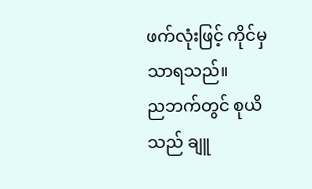ဖက်လုံးဖြင့် ကိုင်မှသာရသည်။
ညဘက်တွင် စုယိသည် ချူ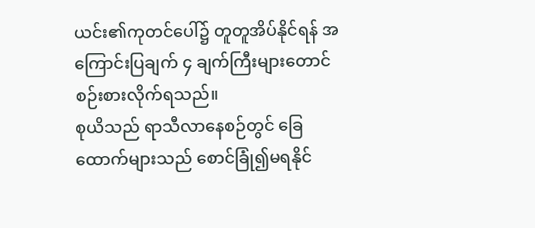ယင်း၏ကုတင်ပေါ်၌ တူတူအိပ်နိုင်ရန် အကြောင်းပြချက် ၄ ချက်ကြီးများတောင် စဉ်းစားလိုက်ရသည်။
စုယိသည် ရာသီလာနေစဉ်တွင် ခြေထောက်များသည် စောင်ခြုံ၍မရနိုင်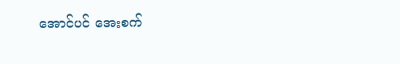အောင်ပင် အေးစက်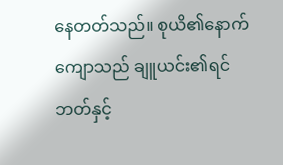နေတတ်သည်။ စုယိ၏နောက်ကျောသည် ချူယင်း၏ရင်ဘတ်နှင့်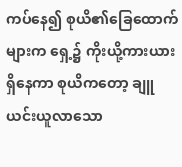ကပ်နေ၍ စုယိ၏ခြေထောက်များက ရှေ့၌ ကိုးယို့ကားယားရှိနေကာ စုယိကတော့ ချူယင်းယူလာသော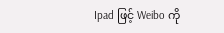Ipad ဖြင့် Weibo ကို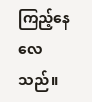ကြည့်နေလေသည်။